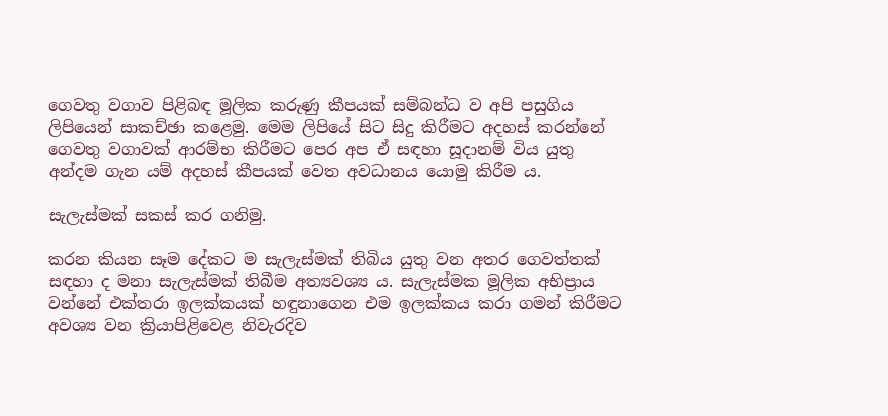ගෙවතු වගාව පිළිබඳ මූලික කරුණු කීපයක් සම්බන්ධ ව අපි පසුගිය ලිපියෙන් සාකච්ඡා කළෙමු. මෙම ලිපියේ සිට සිදු කිරීමට අදහස් කරන්නේ ගෙවතු වගාවක් ආරම්භ කිරීමට පෙර අප ඒ සඳහා සූදානම් විය යුතු අන්දම ගැන යම් අදහස් කීපයක් වෙත අවධානය යොමු කිරීම ය.

සැලැස්මක් සකස් කර ගනිමු.

කරන කියන සෑම දේකට ම සැලැස්මක් තිබිය යුතු වන අතර ගෙවත්තක් සඳහා ද මනා සැලැස්මක් තිබීම අත්‍යවශ්‍ය ය. සැලැස්මක මූලික අභිප්‍රාය වන්නේ එක්තරා ඉලක්කයක් හඳුනාගෙන එම ඉලක්කය කරා ගමන් කිරීමට අවශ්‍ය වන ක්‍රියාපිළිවෙළ නිවැරදිව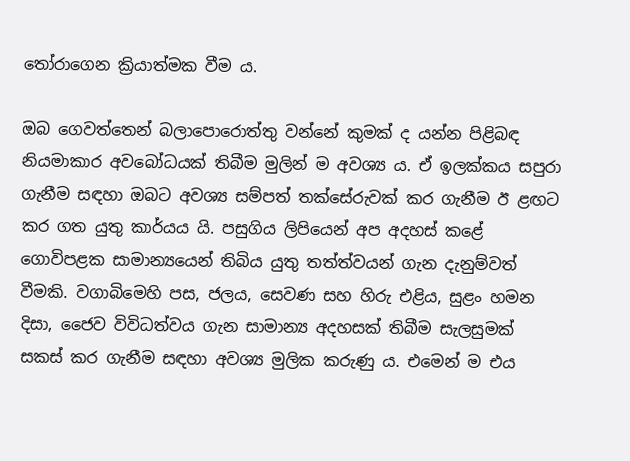තෝරාගෙන ක්‍රියාත්මක වීම ය.

ඔබ ගෙවත්තෙන් බලාපොරොත්තු වන්නේ කුමක් ද යන්න පිළිබඳ නියමාකාර අවබෝධයක් තිබීම මුලින් ම අවශ්‍ය ය. ඒ ඉලක්කය සපුරා ගැනීම සඳහා ඔබට අවශ්‍ය සම්පත් තක්සේරුවක් කර ගැනීම ඊ ළඟට කර ගත යුතු කාර්යය යි. පසුගිය ලිපියෙන් අප අදහස් කළේ ගොවිපළක සාමාන්‍යයෙන් තිබිය යුතු තත්ත්වයන් ගැන දැනුම්වත් වීමකි. වගාබිමෙහි පස, ජලය, සෙවණ සහ හිරු එළිය, සුළං හමන දිසා, ජෛව විවිධත්වය ගැන සාමාන්‍ය අදහසක් තිබීම සැලසුමක් සකස් කර ගැනීම සඳහා අවශ්‍ය මුලික කරුණු ය. එමෙන් ම එය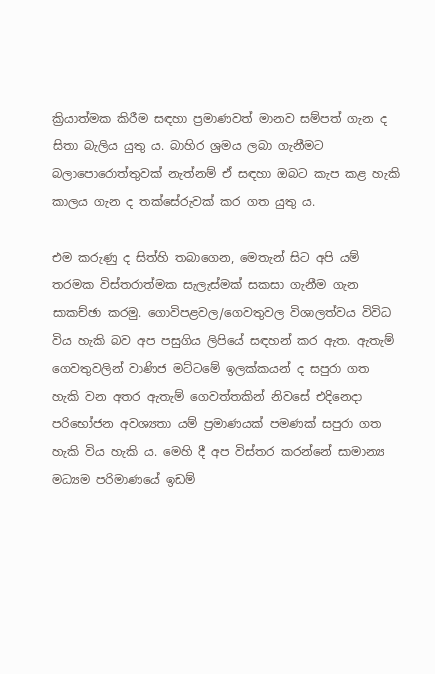ක්‍රියාත්මක කිරීම සඳහා ප්‍රමාණවත් මානව සම්පත් ගැන ද සිතා බැලිය යුතු ය. බාහිර ශ්‍රමය ලබා ගැනීමට බලාපොරොත්තුවක් නැත්නම් ඒ සඳහා ඔබට කැප කළ හැකි කාලය ගැන ද තක්සේරුවක් කර ගත යුතු ය.

එම කරුණු ද සිත්හි තබාගෙන, මෙතැන් සිට අපි යම් තරමක විස්තරාත්මක සැලැස්මක් සකසා ගැනීම ගැන සාකච්ඡා කරමු. ගොවිපළවල/ගෙවතුවල විශාලත්වය විවිධ විය හැකි බව අප පසුගිය ලිපියේ සඳහන් කර ඇත. ඇතැම් ගෙවතුවලින් වාණිජ මට්ටමේ ඉලක්කයන් ද සපුරා ගත හැකි වන අතර ඇතැම් ගෙවත්තකින් නිවසේ එදිනෙදා පරිභෝජන අවශ්‍යතා යම් ප්‍රමාණයක් පමණක් සපුරා ගත හැකි විය හැකි ය. මෙහි දී අප විස්තර කරන්නේ සාමාන්‍ය මධ්‍යම පරිමාණයේ ඉඩම්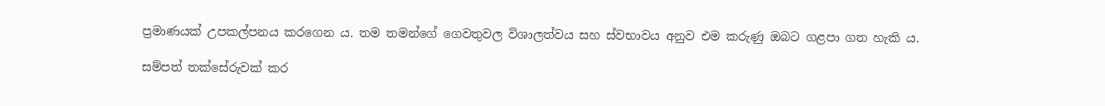ප්‍රමාණයක් උපකල්පනය කරගෙන ය. තම තමන්ගේ ගෙවතුවල විශාලත්වය සහ ස්වභාවය අනුව එම කරුණු ඔබට ගළපා ගත හැකි ය.

සම්පත් තක්සේරුවක් කර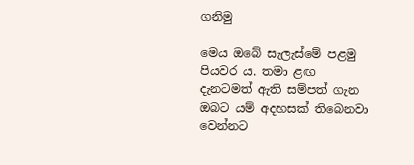ගනිමු

මෙය ඔබේ සැලැස්මේ පළමු පියවර ය. තමා ළඟ දැනටමත් ඇති සම්පත් ගැන ඔබට යම් අදහසක් තිබෙනවා වෙන්නට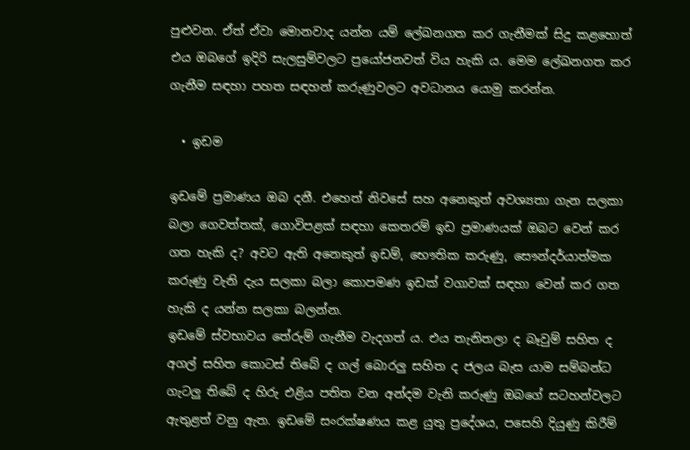පුළුවන. ඒත් ඒවා මොනවාද යන්න යම් ලේඛනගත කර ගැනීමක් සිදු කළහොත් එය ඔබගේ ඉදිරි සැලසුම්වලට ප්‍රයෝජනවත් විය හැකි ය. මෙම ලේඛනගත කර ගැනීම සඳහා පහත සඳහන් කරුණුවලට අවධානය යොමු කරන්න.

  • ඉඩම

ඉඩමේ ප්‍රමාණය ඔබ දනී. එහෙත් නිවසේ සහ අනෙකුත් අවශ්‍යතා ගැන සලකා බලා ගෙවත්තක්, ගොවිපළක් සඳහා කෙතරම් ඉඩ ප්‍රමාණයක් ඔබට වෙන් කර ගත හැකි ද? අවට ඇති අනෙකුත් ඉඩම්, භෞතික කරුණු, සෞන්දර්යාත්මක කරුණු වැනි දැය සලකා බලා කොපමණ ඉඩක් වගාවක් සඳහා වෙන් කර ගත හැකි ද යන්න සලකා බලන්න.
ඉඩමේ ස්වභාවය තේරුම් ගැනීම වැදගත් ය. එය තැනිතලා ද බෑවුම් සහිත ද අගල් සහිත කොටස් තිබේ ද ගල් බොරලු සහිත ද ජලය බැස යාම සම්බන්ධ ගැටලු තිබේ ද හිරු එළිය පතිත වන අන්දම වැනි කරුණු ඔබගේ සටහන්වලට ඇතුළත් වනු ඇත. ඉඩමේ සංරක්ෂණය කළ යුතු ප්‍රදේශය, පසෙහි දියුණු කිරීම්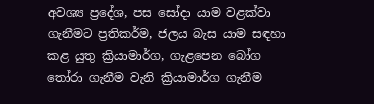අවශ්‍ය ප්‍රදේශ, පස සෝදා යාම වළක්වා ගැනීමට ප්‍රතිකර්ම, ජලය බැස යාම සඳහා කළ යුතු ක්‍රියාමාර්ග, ගැළපෙන බෝග තෝරා ගැනීම වැනි ක්‍රියාමාර්ග ගැනීම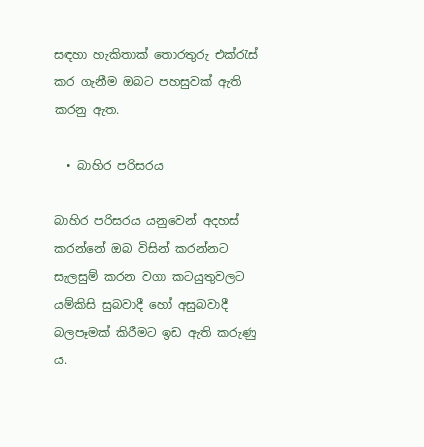සඳහා හැකිතාක් තොරතුරු එක්රැස් කර ගැනීම ඔබට පහසුවක් ඇති කරනු ඇත.

  • බාහිර පරිසරය

බාහිර පරිසරය යනුවෙන් අදහස් කරන්නේ ඔබ විසින් කරන්නට සැලසුම් කරන වගා කටයුතුවලට යම්කිසි සුබවාදී හෝ අසුබවාදී බලපෑමක් කිරීමට ඉඩ ඇති කරුණු ය.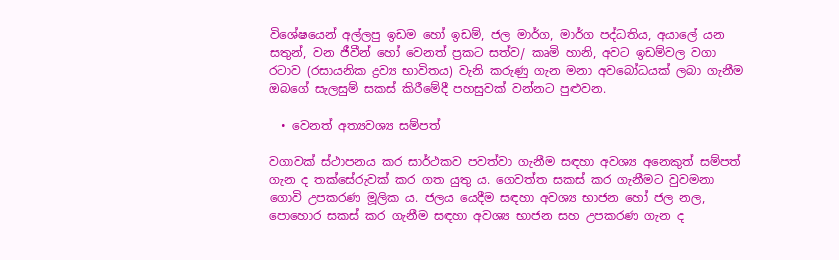විශේෂයෙන් අල්ලපු ඉඩම හෝ ඉඩම්, ජල මාර්ග, මාර්ග පද්ධතිය, අයාලේ යන සතුන්, වන ජීවීන් හෝ වෙනත් ප්‍රකට සත්ව/ කෘමි හානි, අවට ඉඩම්වල වගා රටාව (රසායනික ද්‍රව්‍ය භාවිතය) වැනි කරුණු ගැන මනා අවබෝධයක් ලබා ගැනීම ඔබගේ සැලසුම් සකස් කිරීමේදී පහසුවක් වන්නට පුළුවන.

  • වෙනත් අත්‍යවශ්‍ය සම්පත්

වගාවක් ස්ථාපනය කර සාර්ථකව පවත්වා ගැනීම සඳහා අවශ්‍ය අනෙකුත් සම්පත් ගැන ද තක්සේරුවක් කර ගත යුතු ය. ගෙවත්ත සකස් කර ගැනීමට වුවමනා ගොවි උපකරණ මූලික ය. ජලය යෙදීම සඳහා අවශ්‍ය භාජන හෝ ජල නල, පොහොර සකස් කර ගැනීම සඳහා අවශ්‍ය භාජන සහ උපකරණ ගැන ද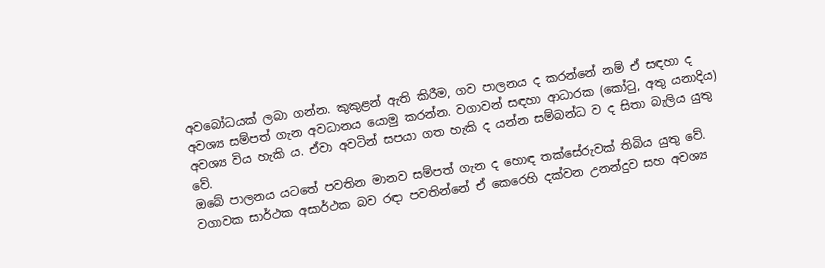අවබෝධයක් ලබා ගන්න. කුකුළන් ඇති කිරීම, ගව පාලනය ද කරන්නේ නම් ඒ සඳහා ද අවශ්‍ය සම්පත් ගැන අවධානය යොමු කරන්න. වගාවන් සඳහා ආධාරක (කෝටු, අතු යනාදිය) අවශ්‍ය විය හැකි ය. ඒවා අවටින් සපයා ගත හැකි ද යන්න සම්බන්ධ ව ද සිතා බැලිය යුතු වේ.
ඔබේ පාලනය යටතේ පවතින මානව සම්පත් ගැන ද හොඳ තක්සේරුවක් තිබිය යුතු වේ. වගාවක සාර්ථක අසාර්ථක බව රඳා පවතින්නේ ඒ කෙරෙහි දක්වන උනන්දුව සහ අවශ්‍ය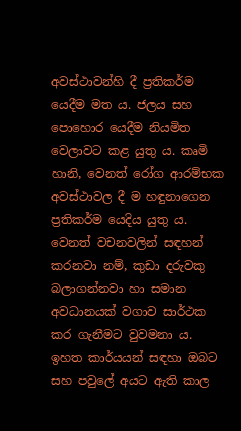අවස්ථාවන්හි දී ප්‍රතිකර්ම යෙදීම මත ය. ජලය සහ පොහොර යෙදීම නියමිත වෙලාවට කළ යුතු ය. කෘමි හානි, වෙනත් රෝග ආරම්භක අවස්ථාවල දී ම හඳුනාගෙන ප්‍රතිකර්ම යෙදිය යුතු ය. වෙනත් වචනවලින් සඳහන් කරනවා නම්, කුඩා දරුවකු බලාගන්නවා හා සමාන අවධානයක් වගාව සාර්ථක කර ගැනීමට වුවමනා ය.
ඉහත කාර්යයන් සඳහා ඔබට සහ පවුලේ අයට ඇති කාල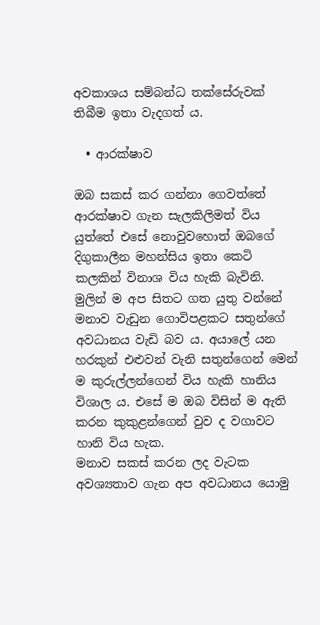අවකාශය සම්බන්ධ තක්සේරුවක් තිබීම ඉතා වැදගත් ය.

  • ආරක්ෂාව

ඔබ සකස් කර ගන්නා ගෙවත්තේ ආරක්ෂාව ගැන සැලකිලිමත් විය යුත්තේ එසේ නොවුවහොත් ඔබගේ දිගුකාලීන මහන්සිය ඉතා කෙටි කලකින් විනාශ විය හැකි බැවිනි.
මුලින් ම අප සිතට ගත යුතු වන්නේ මනාව වැඩුන ගොවිපළකට සතුන්ගේ අවධානය වැඩි බව ය. අයාලේ යන හරකුන් එළුවන් වැනි සතුන්ගෙන් මෙන් ම කුරුල්ලන්ගෙන් විය හැකි හානිය විශාල ය. එසේ ම ඔබ විසින් ම ඇති කරන කුකුළන්ගෙන් වුව ද වගාවට හානි විය හැක.
මනාව සකස් කරන ලද වැටක අවශ්‍යතාව ගැන අප අවධානය යොමු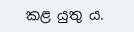කළ යුතු ය.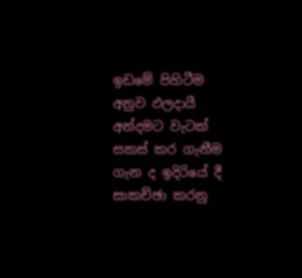ඉඩමේ පිහිටීම අනුව ඵලදායී අන්දමට වැටක් සකස් කර ගැනීම ගැන ද ඉදිරියේ දී සාකච්ඡා කරනු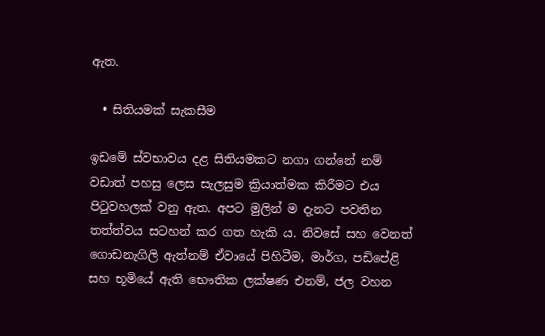ඇත.

  • සිතියමක් සැකසීම

ඉඩමේ ස්වභාවය දළ සිතියමකට නගා ගන්නේ නම් වඩාත් පහසු ලෙස සැලසුම ක්‍රියාත්මක කිරීමට එය පිටුවහලක් වනු ඇත. අපට මුලින් ම දැනට පවතින තත්ත්වය සටහන් කර ගත හැකි ය. නිවසේ සහ වෙනත් ගොඩනැගිලි ඇත්නම් ඒවායේ පිහිටීම, මාර්ග, පඩිපේළි සහ භූමියේ ඇති භෞතික ලක්ෂණ එනම්, ජල වහන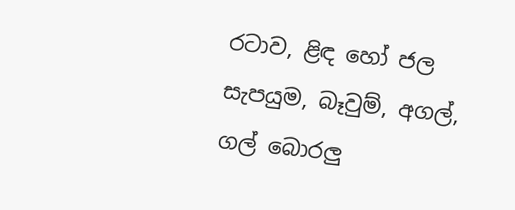රටාව, ළිඳ හෝ ජල සැපයුම, බෑවුම්, අගල්, ගල් බොරලු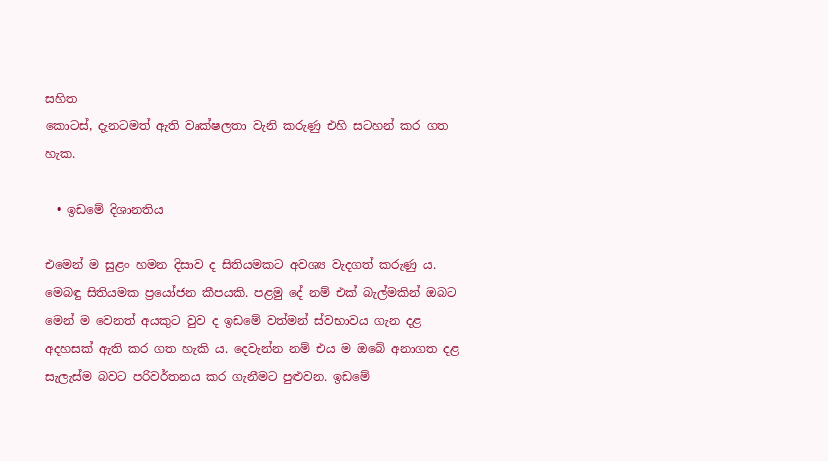සහිත
කොටස්, දැනටමත් ඇති වෘක්ෂලතා වැනි කරුණු එහි සටහන් කර ගත හැක.

  • ඉඩමේ දිශානතිය

එමෙන් ම සුළං හමන දිසාව ද සිතියමකට අවශ්‍ය වැදගත් කරුණු ය.
මෙබඳු සිතියමක ප්‍රයෝජන කීපයකි. පළමු දේ නම් එක් බැල්මකින් ඔබට මෙන් ම වෙනත් අයකුට වුව ද ඉඩමේ වත්මන් ස්වභාවය ගැන දළ අදහසක් ඇති කර ගත හැකි ය. දෙවැන්න නම් එය ම ඔබේ අනාගත දළ සැලැස්ම බවට පරිවර්තනය කර ගැනීමට පුළුවන. ඉඩමේ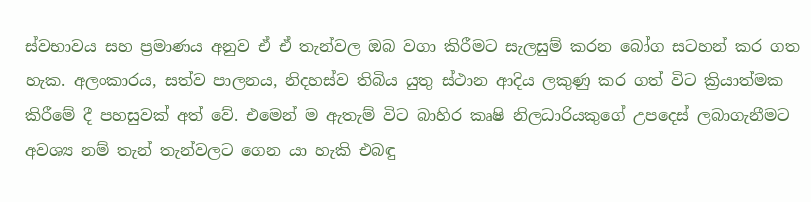ස්වභාවය සහ ප්‍රමාණය අනුව ඒ ඒ තැන්වල ඔබ වගා කිරීමට සැලසුම් කරන බෝග සටහන් කර ගත හැක. අලංකාරය, සත්ව පාලනය, නිදහස්ව තිබිය යුතු ස්ථාන ආදිය ලකුණු කර ගත් විට ක්‍රියාත්මක කිරීමේ දී පහසුවක් අත් වේ. එමෙන් ම ඇතැම් විට බාහිර කෘෂි නිලධාරියකුගේ උපදෙස් ලබාගැනීමට අවශ්‍ය නම් තැන් තැන්වලට ගෙන යා හැකි එබඳු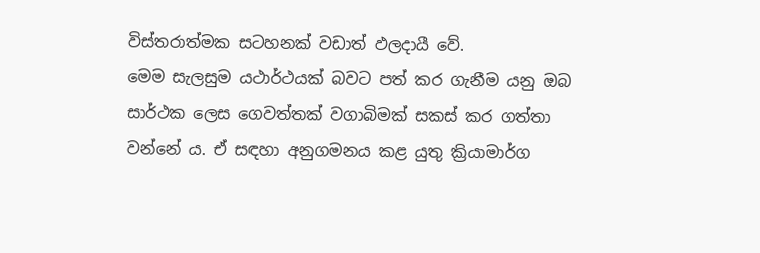විස්තරාත්මක සටහනක් වඩාත් ඵලදායී වේ.
මෙම සැලසුම යථාර්ථයක් බවට පත් කර ගැනීම යනු ඔබ සාර්ථක ලෙස ගෙවත්තක් වගාබිමක් සකස් කර ගත්තා වන්නේ ය. ඒ සඳහා අනුගමනය කළ යුතු ක්‍රියාමාර්ග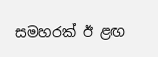සමහරක් ඊ ළඟ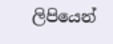ලිපියෙන්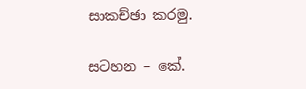සාකච්ඡා කරමු.

සටහන – කේ.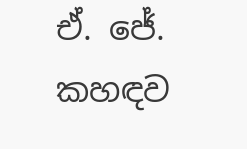ඒ. ජේ. කහඳව